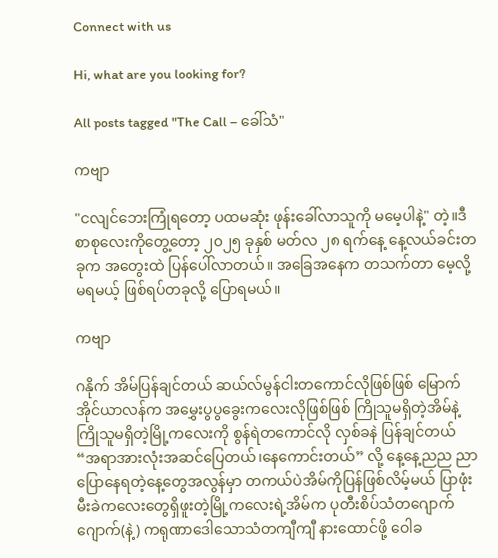Connect with us

Hi, what are you looking for?

All posts tagged "The Call – ခေါ်သံ"

ကဗျာ

"ငလျင်ဘေးကြုံရတော့ ပထမဆုံး ဖုန်းခေါ်လာသူကို မမေ့ပါနဲ့" တဲ့။ဒီစာစုလေးကိုတွေ့တော့ ၂၀၂၅ ခုနှစ် မတ်လ ၂၈ ရက်နေ့ နေ့လယ်ခင်းတခုက အတွေးထဲ ပြန်ပေါ်လာတယ်။ အခြေအနေက တသက်တာ မေ့လို့မရမယ့် ဖြစ်ရပ်တခုလို့ ပြောရမယ်။

ကဗျာ

ဂနိုက် အိမ်ပြန်ချင်တယ် ဆယ်လ်မွန်ငါးတကောင်လိုဖြစ်ဖြစ် မြောက်အိုင်ယာလန်က အမွှေးပွပွခွေးကလေးလိုဖြစ်ဖြစ် ကြိုသူမရှိတဲ့အိမ်နဲ့ကြိုသူမရှိတဲ့မြို့ကလေးကို စွန်ရဲတကောင်လို လှစ်ခနဲ ပြန်ချင်တယ် “အရာအားလုံးအဆင်ပြေတယ်၊နေကောင်းတယ်” လို့ နေ့နေ့ညည ညာပြောနေရတဲ့နေ့တွေအလွန်မှာ တကယ်ပဲအိမ်ကိုပြန်ဖြစ်လိမ့်မယ် ပြာဖုံးမီးခဲကလေးတွေရှိဖူးတဲ့မြို့ကလေးရဲ့အိမ်က ပုတီးစိပ်သံတဂျောက်ဂျောက်(နဲ့) ကရုဏာဒေါသောသံတကျီကျီ နားထောင်ဖို့ ဝေါခ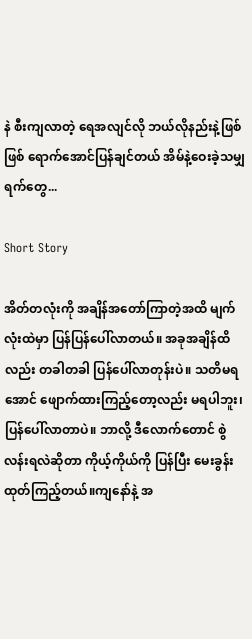နဲ စီးကျလာတဲ့ ရေအလျင်လို ဘယ်လိုနည်းနဲ့ဖြစ်ဖြစ် ရောက်အောင်ပြန်ချင်တယ် အိမ်နဲ့ဝေးခဲ့သမျှရက်တွေ...

Short Story

အိတ်တလုံးကို အချိန်အတော်ကြာတဲ့အထိ မျက်လုံးထဲမှာ ပြန်ပြန်ပေါ်လာတယ်။ အခုအချိန်ထိလည်း တခါတခါ ပြန်ပေါ်လာတုန်းပဲ။ သတိမရအောင် ဖျောက်ထားကြည့်တော့လည်း မရပါဘူး၊ ပြန်ပေါ်လာတာပဲ။ ဘာလို့ ဒီလောက်တောင် စွဲလန်းရလဲဆိုတာ ကိုယ့်ကိုယ်ကို ပြန်ပြီး မေးခွန်းထုတ်ကြည့်တယ်။ကျနော်နဲ့ အ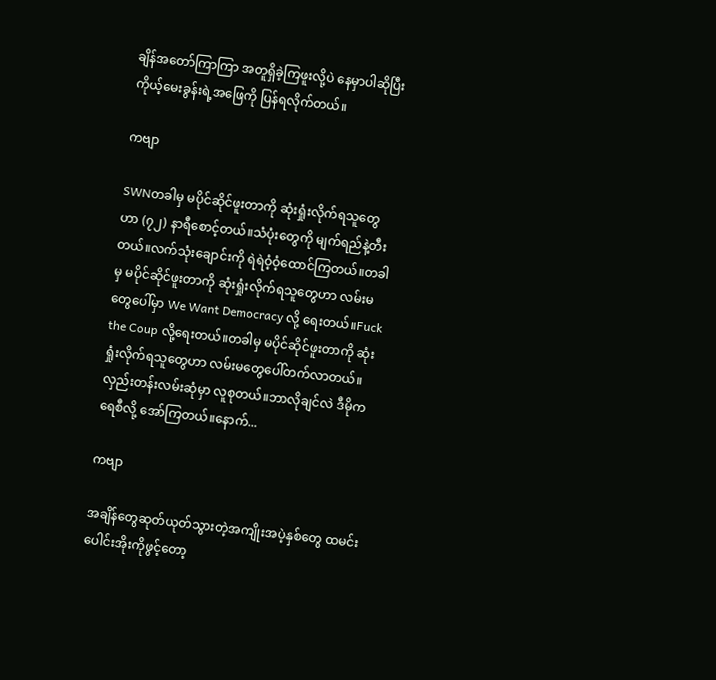ချိန်အတော်ကြာကြာ အတူရှိခဲ့ကြဖူးလို့ပဲ နေမှာပါဆိုပြီး ကိုယ့်မေးခွန်းရဲ့အဖြေကို ပြန်ရလိုက်တယ်။

ကဗျာ

SWNတခါမှ မပိုင်ဆိုင်ဖူးတာကို ဆုံးရှုံးလိုက်ရသူတွေဟာ (၇၂) နာရီစောင့်တယ်။သံပုံးတွေကို မျက်ရည်နဲ့တီးတယ်။လက်သုံးချောင်းကို ရဲရဲဝံ့ဝံ့ထောင်ကြတယ်။တခါမှ မပိုင်ဆိုင်ဖူးတာကို ဆုံးရှုံးလိုက်ရသူတွေဟာ လမ်းမတွေပေါ်မှာ We Want Democracy လို့ ရေးတယ်။Fuck the Coup လို့ရေးတယ်။တခါမှ မပိုင်ဆိုင်ဖူးတာကို ဆုံးရှုံးလိုက်ရသူတွေဟာ လမ်းမတွေပေါ်တက်လာတယ်။လှည်းတန်းလမ်းဆုံမှာ လူစုတယ်။ဘာလိုချင်လဲ ဒီမိုကရေစီလို့ အော်ကြတယ်။နောက်...

ကဗျာ

အချိန်တွေဆုတ်ယုတ်သွားတဲ့အကျိုးအပဲ့နှစ်တွေ ထမင်းပေါင်းအိုးကိုဖွင့်တော့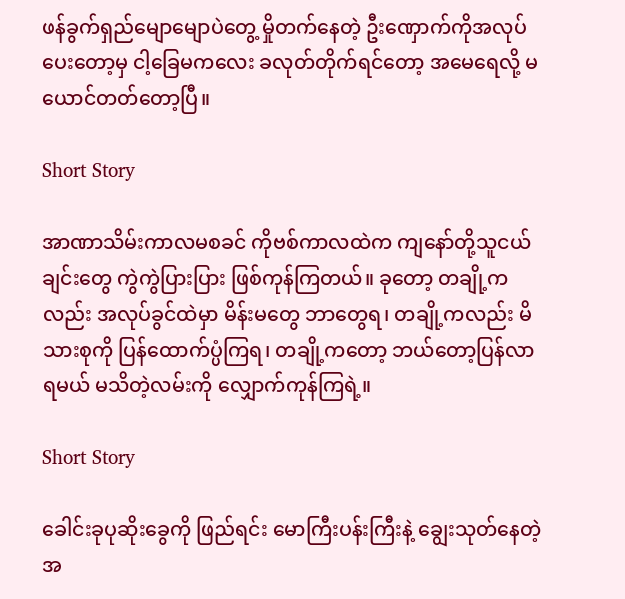ဖန်ခွက်ရှည်မျောမျောပဲတွေ့ မှိုတက်နေတဲ့ ဦးဏှောက်ကိုအလုပ်ပေးတော့မှ ငါ့ခြေမကလေး ခလုတ်တိုက်ရင်တော့ အမေရေလို့ မယောင်တတ်တော့ပြီ။

Short Story

အာဏာသိမ်းကာလမစခင် ကိုဗစ်ကာလထဲက ကျနော်တို့သူငယ်ချင်းတွေ ကွဲကွဲပြားပြား ဖြစ်ကုန်ကြတယ်။ ခု‌တော့ တချို့ကလည်း အလုပ်ခွင်ထဲမှာ မိန်းမတွေ ဘာတွေရ၊ တချို့ကလည်း မိသားစုကို ပြန်ထောက်ပ္ပံကြရ၊ တချို့ကတော့ ဘယ်တော့ပြန်လာရမယ် မသိတဲ့လမ်းကို လျှောက်ကုန်ကြရဲ့။

Short Story

ခေါင်းခုပုဆိုးခွေကို ဖြည်ရင်း မောကြီးပန်းကြီးနဲ့ ချွေးသုတ်နေတဲ့ အ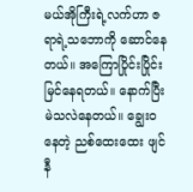မယ်အိုကြီးရဲ့လက်ဟာ ဇရာရဲ့သဘောကို ဆောင်နေတယ်။ အကြောပြိုင်းပြိုင်း မြင်နေရတယ်။ နောက်ပြီး မဲသလဲနေတယ်။ ချွေးဝနေတဲ့ ညစ်ထေးထေး ဖျင်နီ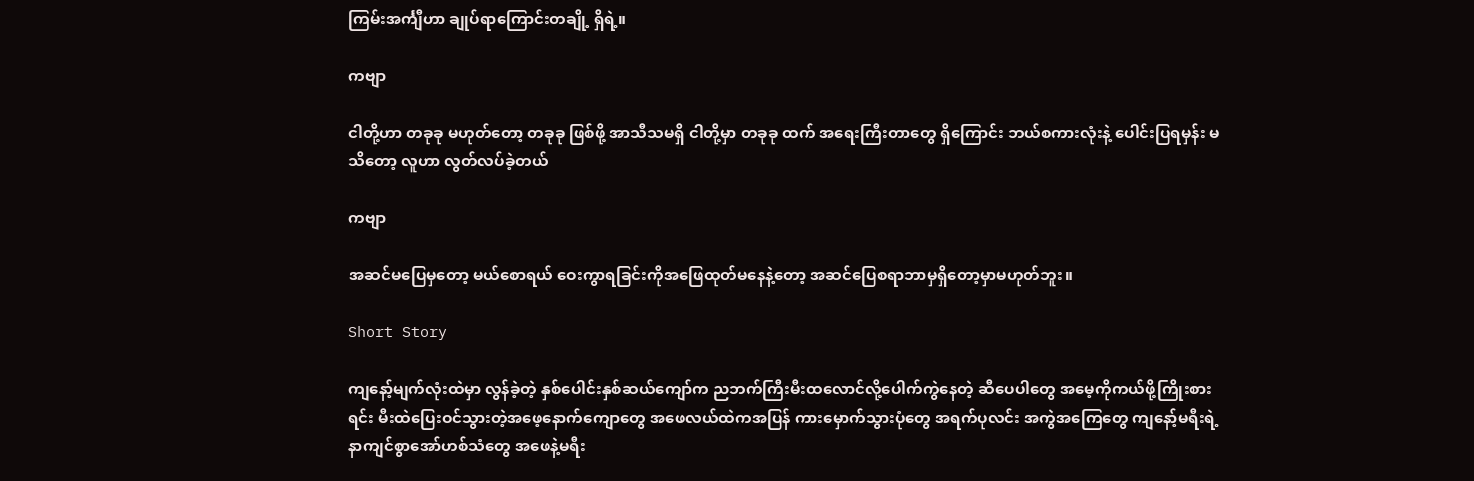ကြမ်းအင်္ကျီဟာ ချုပ်ရာကြောင်းတချို့ ရှိရဲ့။

ကဗျာ

ငါတို့ဟာ တခုခု မဟုတ်တော့ တခုခု ဖြစ်ဖို့ အာသီသမရှိ ငါတို့မှာ တခုခု ထက် အရေးကြီးတာတွေ ရှိကြောင်း ဘယ်စကားလုံးနဲ့ ပေါင်းပြရမှန်း မသိတော့ လူဟာ လွတ်လပ်ခဲ့တယ်

ကဗျာ

အဆင်မပြေမှတော့ မယ်စောရယ် ဝေးကွာရခြင်းကိုအဖြေထုတ်မနေနဲ့တော့ အဆင်ပြေစရာဘာမှရှိတော့မှာမဟုတ်ဘူး။

Short Story

ကျနော့်မျက်လုံးထဲမှာ လွန်ခဲ့တဲ့ နှစ်ပေါင်းနှစ်ဆယ်ကျော်က ညဘက်ကြီးမီးထလောင်လို့ပေါက်ကွဲနေတဲ့ ဆီပေပါတွေ အမေ့ကိုကယ်ဖို့ကြိုးစားရင်း မီးထဲပြေးဝင်သွားတဲ့အဖေ့နောက်ကျောတွေ အဖေလယ်ထဲကအပြန် ကားမှောက်သွားပုံတွေ အရက်ပုလင်း အကွဲအကြေတွေ ကျနော့်မရီးရဲ့ နာကျင်စွာအော်ဟစ်သံတွေ အဖေနဲ့မရီး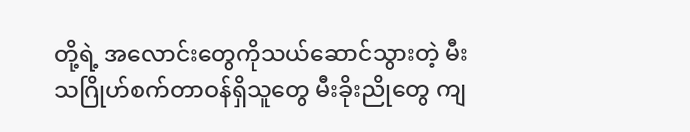တို့ရဲ့ အလောင်းတွေကိုသယ်ဆောင်သွားတဲ့ မီးသဂြိုဟ်စက်တာဝန်ရှိသူတွေ မီးခိုးညိုတွေ ကျ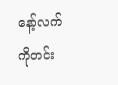နော့်လက်ကိုတင်း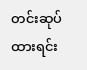တင်းဆုပ်ထားရင်း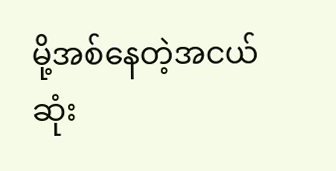မို့အစ်နေတဲ့အငယ်ဆုံး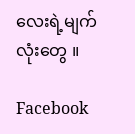လေးရဲ့မျက်လုံးတွေ ။

Facebook